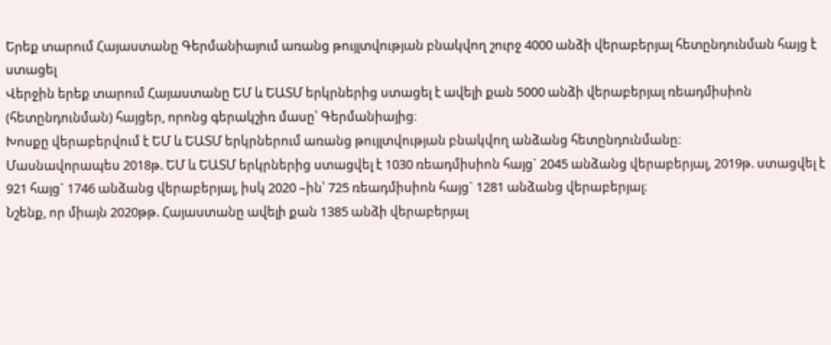Երեք տարում Հայաստանը Գերմանիայում առանց թույլտվության բնակվող շուրջ 4000 անձի վերաբերյալ հետընդունման հայց է ստացել
Վերջին երեք տարում Հայաստանը ԵՄ և ԵԱՏՄ երկրներից ստացել է ավելի քան 5000 անձի վերաբերյալ ռեադմիսիոն (հետընդունման) հայցեր, որոնց գերակշիռ մասը՝ Գերմանիայից։
Խոսքը վերաբերվում է ԵՄ և ԵԱՏՄ երկրներում առանց թույլտվության բնակվող անձանց հետընդունմանը։
Մասնավորապես 2018թ. ԵՄ և ԵԱՏՄ երկրներից ստացվել է 1030 ռեադմիսիոն հայց` 2045 անձանց վերաբերյալ, 2019թ. ստացվել է 921 հայց` 1746 անձանց վերաբերյալ, իսկ 2020 –ին՝ 725 ռեադմիսիոն հայց` 1281 անձանց վերաբերյալ։
Նշենք, որ միայն 2020թթ. Հայաստանը ավելի քան 1385 անձի վերաբերյալ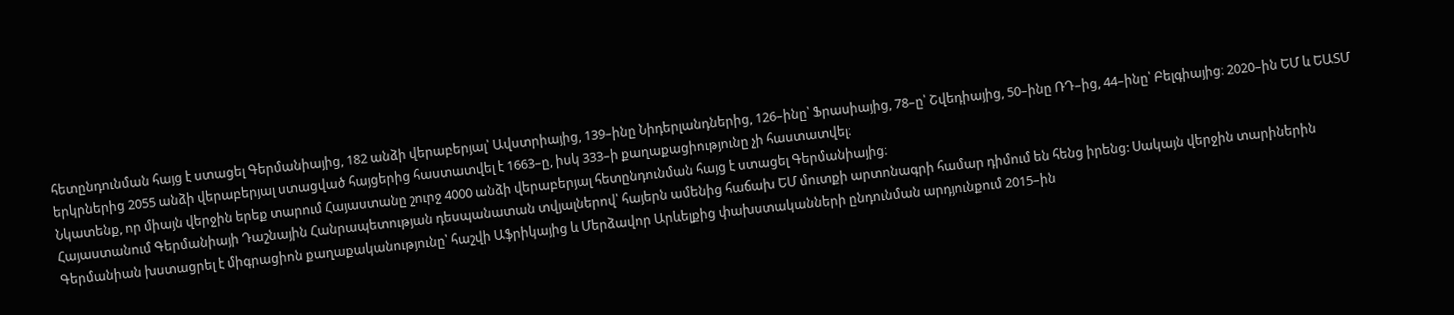հետընդունման հայց է ստացել Գերմանիայից, 182 անձի վերաբերյալ՝ Ավստրիայից, 139–ինը Նիդերլանդներից, 126–ինը՝ Ֆրասիայից, 78–ը՝ Շվեդիայից, 50–ինը ՌԴ–ից, 44–ինը՝ Բելգիայից։ 2020–ին ԵՄ և ԵԱՏՄ երկրներից 2055 անձի վերաբերյալ ստացված հայցերից հաստատվել է 1663–ը, իսկ 333–ի քաղաքացիությունը չի հաստատվել։
Նկատենք, որ միայն վերջին երեք տարում Հայաստանը շուրջ 4000 անձի վերաբերյալ հետընդունման հայց է ստացել Գերմանիայից։
Հայաստանում Գերմանիայի Դաշնային Հանրապետության դեսպանատան տվյալներով՝ հայերն ամենից հաճախ ԵՄ մուտքի արտոնագրի համար դիմում են հենց իրենց: Սակայն վերջին տարիներին Գերմանիան խստացրել է միգրացիոն քաղաքականությունը՝ հաշվի Աֆրիկայից և Մերձավոր Արևելքից փախստականների ընդունման արդյունքում 2015–ին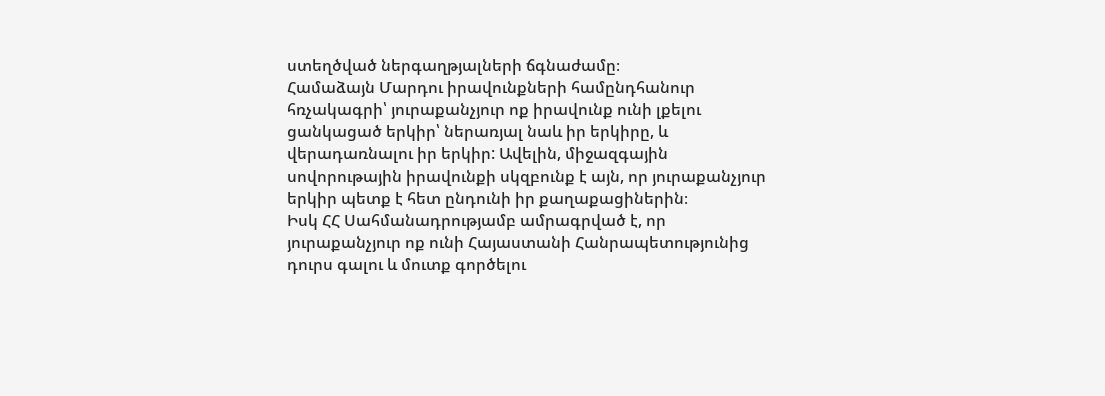ստեղծված ներգաղթյալների ճգնաժամը։
Համաձայն Մարդու իրավունքների համընդհանուր հռչակագրի՝ յուրաքանչյուր ոք իրավունք ունի լքելու ցանկացած երկիր՝ ներառյալ նաև իր երկիրը, և վերադառնալու իր երկիր: Ավելին, միջազգային սովորութային իրավունքի սկզբունք է այն, որ յուրաքանչյուր երկիր պետք է հետ ընդունի իր քաղաքացիներին։
Իսկ ՀՀ Սահմանադրությամբ ամրագրված է, որ յուրաքանչյուր ոք ունի Հայաստանի Հանրապետությունից դուրս գալու և մուտք գործելու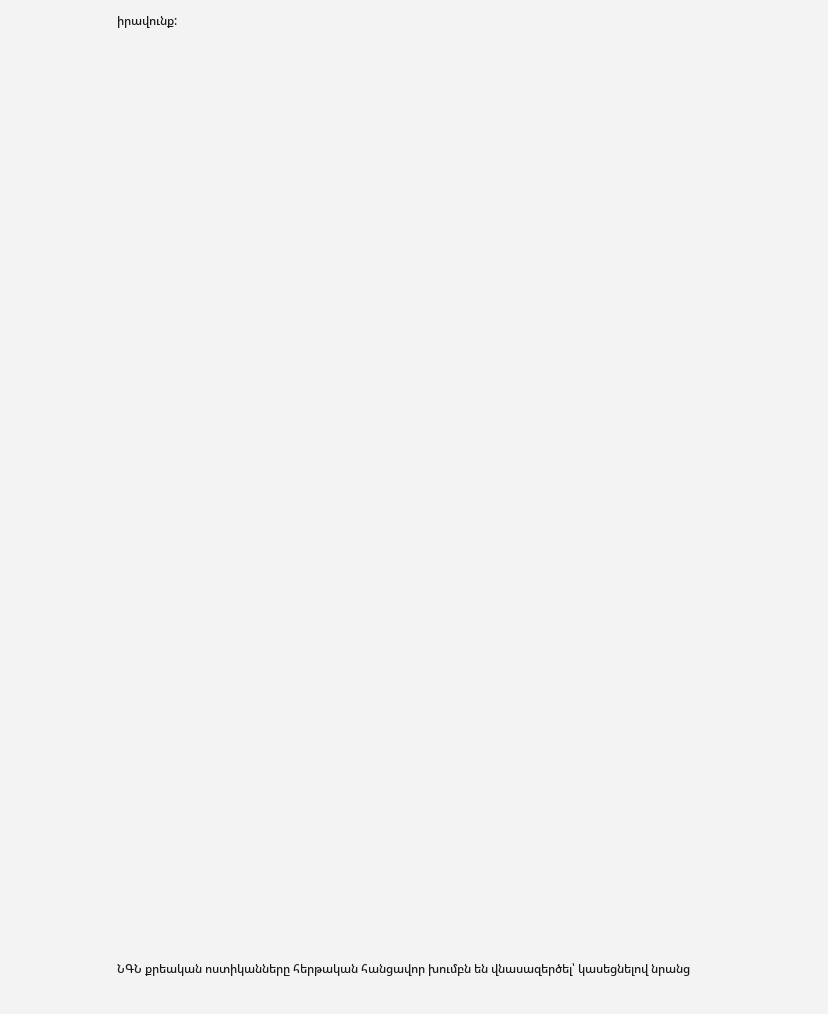իրավունք:


















































ՆԳՆ քրեական ոստիկանները հերթական հանցավոր խումբն են վնասազերծել՝ կասեցնելով նրանց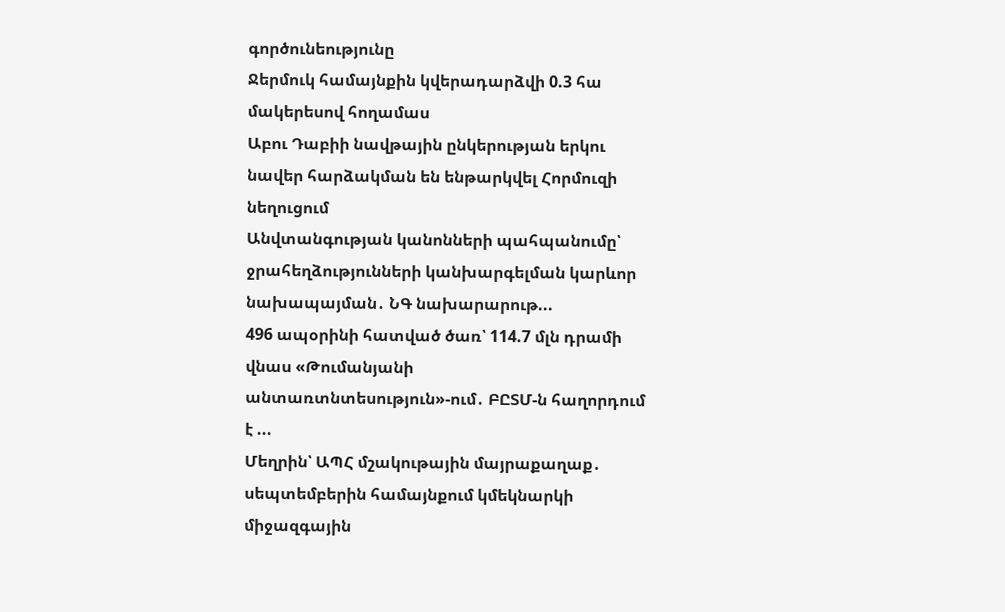գործունեությունը
Ջերմուկ համայնքին կվերադարձվի 0.3 հա մակերեսով հողամաս
Աբու Դաբիի նավթային ընկերության երկու նավեր հարձակման են ենթարկվել Հորմուզի նեղուցում
Անվտանգության կանոնների պահպանումը՝ ջրահեղձությունների կանխարգելման կարևոր նախապայման․ ՆԳ նախարարութ...
496 ապօրինի հատված ծառ՝ 114.7 մլն դրամի վնաս «Թումանյանի անտառտնտեսություն»-ում․ ԲԸՏՄ-ն հաղորդում է ...
Մեղրին՝ ԱՊՀ մշակութային մայրաքաղաք․ սեպտեմբերին համայնքում կմեկնարկի միջազգային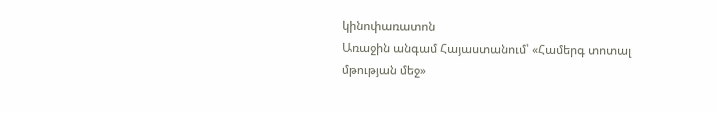կինոփառատոն
Առաջին անգամ Հայաստանում՝ «Համերգ տոտալ մթության մեջ»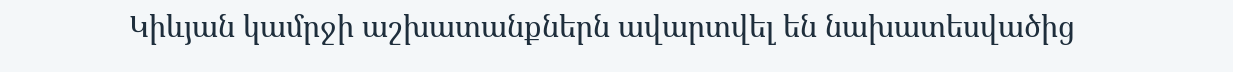Կիևյան կամրջի աշխատանքներն ավարտվել են նախատեսվածից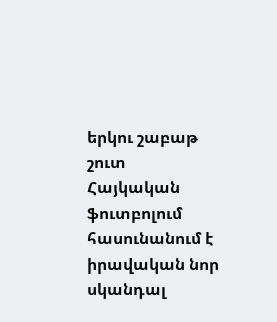երկու շաբաթ շուտ
Հայկական ֆուտբոլում հասունանում է իրավական նոր սկանդալ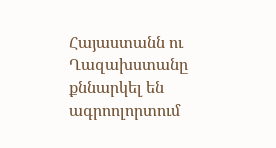Հայաստանն ու Ղազախստանը քննարկել են ագրոոլորտում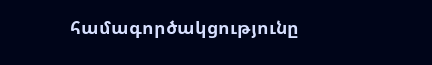համագործակցությունը